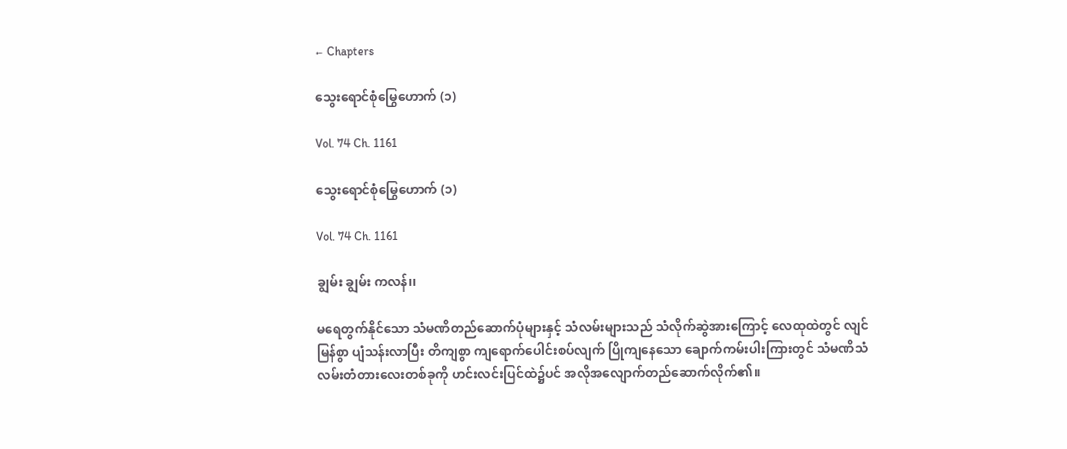← Chapters

သွေးရောင်စုံမြွေဟောက် (၁)

Vol. 74 Ch. 1161

သွေးရောင်စုံမြွေဟောက် (၁)

Vol. 74 Ch. 1161

ချွမ်း ချွမ်း ကလန်၊၊

မရေတွက်နိုင်သော သံမဏိတည်ဆောက်ပုံများနှင့် သံလမ်းများသည် သံလိုက်ဆွဲအားကြောင့် လေထုထဲတွင် လျင်မြန်စွာ ပျံသန်းလာပြီး တိကျစွာ ကျရောက်ပေါင်းစပ်လျက် ပြိုကျနေသော ချောက်ကမ်းပါးကြားတွင် သံမဏိသံလမ်းတံတားလေးတစ်ခုကို ဟင်းလင်းပြင်ထဲ၌ပင် အလိုအလျောက်တည်ဆောက်လိုက်၏။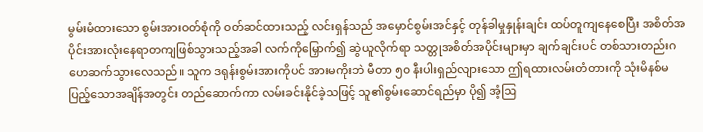မွမ်းမံထားသော စွမ်းအားဝတ်စုံကို ဝတ်ဆင်ထားသည့် လင်းရှန်သည် အမှောင်စွမ်းအင်နှင့် တုန်ခါမှုနှုန်းချင်း ထပ်တူကျနေစေပြီး အစိတ်အပိုင်းအားလုံးနေရာတကျဖြစ်သွားသည့်အခါ လက်ကိုမြှောက်၍ ဆွဲယူလိုက်ရာ သတ္တုအစိတ်အပိုင်းများမှာ ချက်ချင်းပင် တစ်သားတည်းဂဟေဆက်သွားလေသည်။ သူက ဒရုန်းစွမ်းအားကိုပင် အားမကိုးဘဲ မီတာ ၅၀ နီးပါးရှည်လျားသော ဤရထားလမ်းတံတားကို သုံးမိနစ်မပြည့်သောအချိန်အတွင်း တည်ဆောက်ကာ လမ်းခင်းနိုင်ခဲ့သဖြင့် သူ၏စွမ်းဆောင်ရည်မှာ ပို၍ အံ့ဩ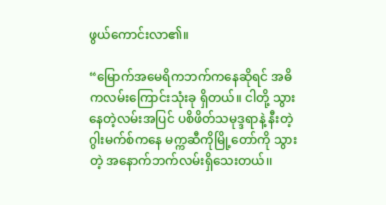ဖွယ်ကောင်းလာ၏။

“မြောက်အမေရိကဘက်ကနေဆိုရင် အဓိကလမ်းကြောင်းသုံးခု ရှိတယ်။ ငါတို့ သွားနေတဲ့လမ်းအပြင် ပစိဖိတ်သမုဒ္ဒရာနဲ့ နီးတဲ့ ဂွါးမက်စ်ကနေ မက္ကဆီကိုမြို့တော်ကို သွားတဲ့ အနောက်ဘက်လမ်းရှိသေးတယ်၊၊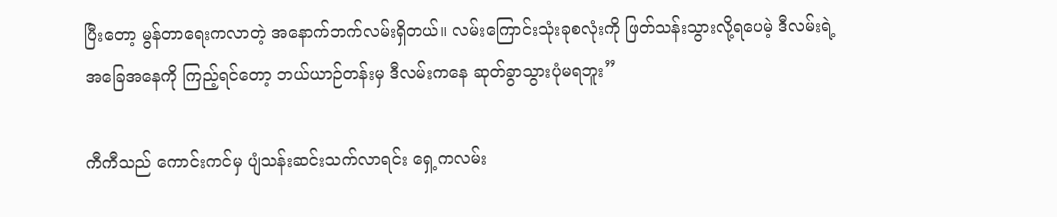ပြီးတော့ မွန်တာရေးကလာတဲ့ အနောက်ဘက်လမ်းရှိတယ်။ လမ်းကြောင်းသုံးခုစလုံးကို ဖြတ်သန်းသွားလို့ရပေမဲ့ ဒီလမ်းရဲ့ အခြေအနေကို ကြည့်ရင်တော့ ဘယ်ယာဉ်တန်းမှ ဒီလမ်းကနေ ဆုတ်ခွာသွားပုံမရဘူး”

ကီကီသည် ကောင်းကင်မှ ပျံသန်းဆင်းသက်လာရင်း ရှေ့ကလမ်း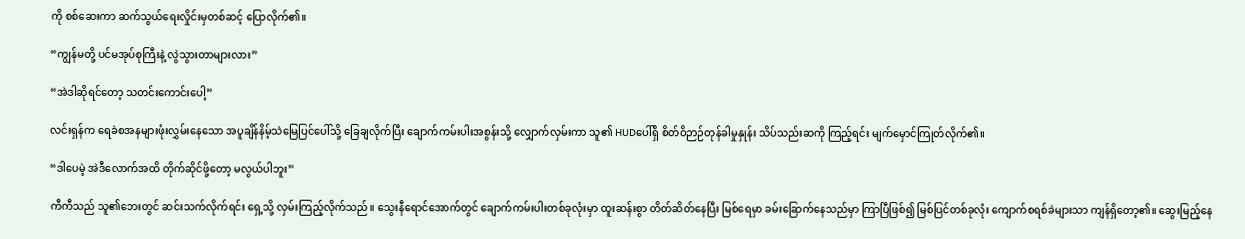ကို စစ်ဆေးကာ ဆက်သွယ်ရေးလှိုင်းမှတစ်ဆင့် ပြောလိုက်၏။

“ကျွန်မတို့ ပင်မအုပ်စုကြီးနဲ့ လွဲသွားတာများလား”

“အဲဒါဆိုရင်တော့ သတင်းကောင်းပေါ့”

လင်းရှန်က ရေခဲစအနများဖုံးလွှမ်းနေသော အပူချိန်နိမ့်သဲမြေပြင်ပေါ်သို့ ခြေချလိုက်ပြီး ချောက်ကမ်းပါးအစွန်းသို့ လျှောက်လှမ်းကာ သူ၏ HUDပေါ်ရှိ စိတ်ဝိဉာဉ်တုန်ခါမှုနှုန်း သိပ်သည်းဆကို ကြည့်ရင်း မျက်မှောင်ကြုတ်လိုက်၏။

“ဒါပေမဲ့ အဲဒီလောက်အထိ တိုက်ဆိုင်ဖို့တော့ မလွယ်ပါဘူး”

ကီကီသည် သူ၏ဘေးတွင် ဆင်းသက်လိုက်ရင်း ရှေ့သို့ လှမ်းကြည့်လိုက်သည်။ သွေးနီရောင်အောက်တွင် ချောက်ကမ်းပါးတစ်ခုလုံးမှာ ထူးဆန်းစွာ တိတ်ဆိတ်နေပြီး မြစ်ရေမှာ ခမ်းခြောက်နေသည်မှာ ကြာပြီဖြစ်၍ မြစ်ပြင်တစ်ခုလုံး ကျောက်စရစ်ခဲများသာ ကျန်ရှိတော့၏။ ဆွေးမြည့်နေ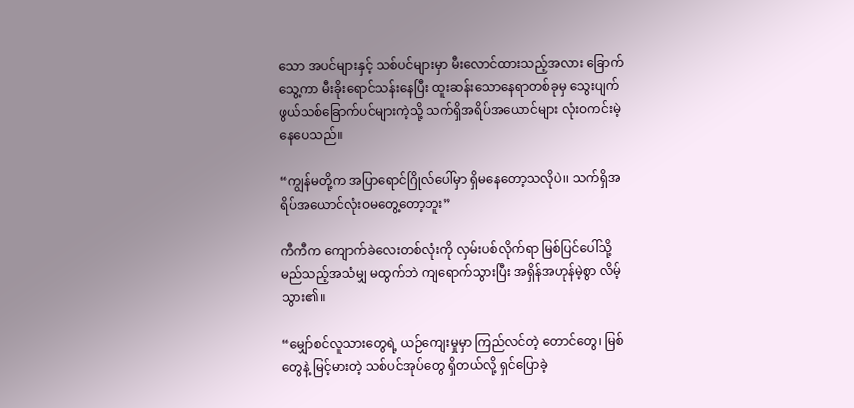သော အပင်များနှင့် သစ်ပင်များမှာ မီးလောင်ထားသည့်အလား ခြောက်သွေ့ကာ မီးခိုးရောင်သန်းနေပြီး ထူးဆန်းသောနေရာတစ်ခုမှ သွေးပျက်ဖွယ်သစ်ခြောက်ပင်များကဲ့သို့ သက်ရှိအရိပ်အယောင်များ လုံးဝကင်းမဲ့နေပေသည်။

“ကျွန်မတို့က အပြာရောင်ဂြိုလ်ပေါ်မှာ ရှိမနေတော့သလိုပဲ၊၊ သက်ရှိအရိပ်အယောင်လုံးဝမတွေ့တော့ဘူး”

ကီကီက ကျောက်ခဲလေးတစ်လုံးကို လှမ်းပစ်လိုက်ရာ မြစ်ပြင်ပေါ်သို့ မည်သည့်အသံမျှ မထွက်ဘဲ ကျရောက်သွားပြီး အရှိန်အဟုန်မဲ့စွာ လိမ့်သွား၏။

“မျှော်စင်လူသားတွေရဲ့ ယဉ်ကျေးမှုမှာ ကြည်လင်တဲ့ တောင်တွေ၊ မြစ်တွေနဲ့ မြင့်မားတဲ့ သစ်ပင်အုပ်တွေ ရှိတယ်လို့ ရှင်ပြောခဲ့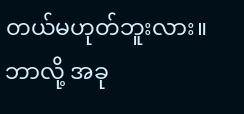တယ်မဟုတ်ဘူးလား။ ဘာလို့ အခု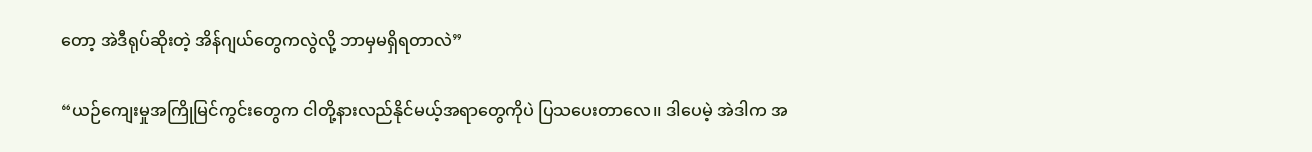တော့ အဲဒီရုပ်ဆိုးတဲ့ အိန်ဂျယ်တွေကလွဲလို့ ဘာမှမရှိရတာလဲ”

“ယဉ်ကျေးမှုအကြိုမြင်ကွင်းတွေက ငါတို့နားလည်နိုင်မယ့်အရာတွေကိုပဲ ပြသပေးတာလေ၊၊ ဒါပေမဲ့ အဲဒါက အ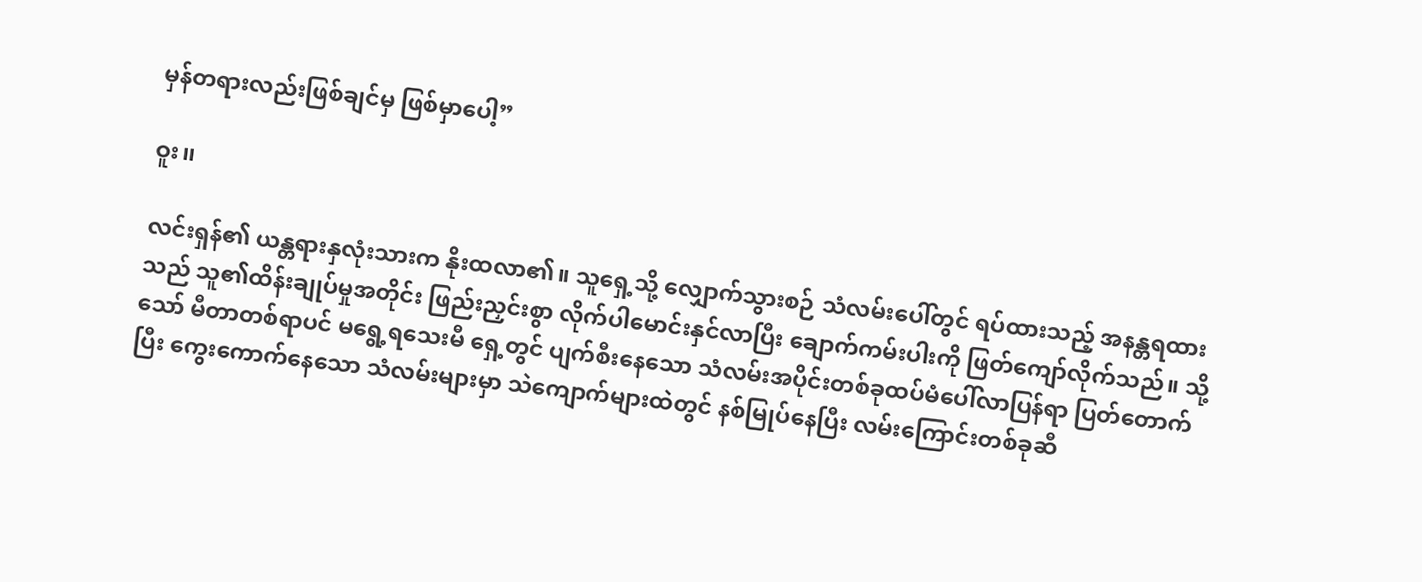မှန်တရားလည်းဖြစ်ချင်မှ ဖြစ်မှာပေါ့”

ဝူး၊၊

လင်းရှန်၏ ယန္တရားနှလုံးသားက နိုးထလာ၏။ သူရှေ့သို့ လျှောက်သွားစဉ် သံလမ်းပေါ်တွင် ရပ်ထားသည့် အနန္တရထားသည် သူ၏ထိန်းချုပ်မှုအတိုင်း ဖြည်းညှင်းစွာ လိုက်ပါမောင်းနှင်လာပြီး ချောက်ကမ်းပါးကို ဖြတ်ကျော်လိုက်သည်။ သို့သော် မီတာတစ်ရာပင် မရွေ့ရသေးမီ ရှေ့တွင် ပျက်စီးနေသော သံလမ်းအပိုင်းတစ်ခုထပ်မံပေါ်လာပြန်ရာ ပြတ်တောက်ပြီး ကွေးကောက်နေသော သံလမ်းများမှာ သဲကျောက်များထဲတွင် နစ်မြုပ်နေပြီး လမ်းကြောင်းတစ်ခုဆီ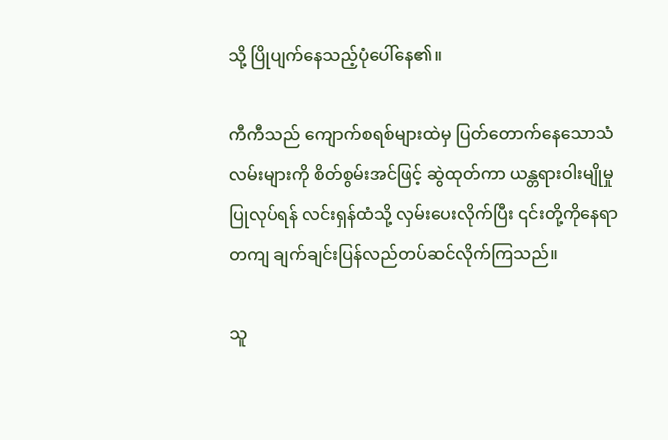သို့ ပြိုပျက်နေသည့်ပုံပေါ်နေ၏။

ကီကီသည် ကျောက်စရစ်များထဲမှ ပြတ်တောက်နေသောသံလမ်းများကို စိတ်စွမ်းအင်ဖြင့် ဆွဲထုတ်ကာ ယန္တရားဝါးမျိုမှုပြုလုပ်ရန် လင်းရှန်ထံသို့ လှမ်းပေးလိုက်ပြီး ၎င်းတို့ကိုနေရာတကျ ချက်ချင်းပြန်လည်တပ်ဆင်လိုက်ကြသည်။

သူ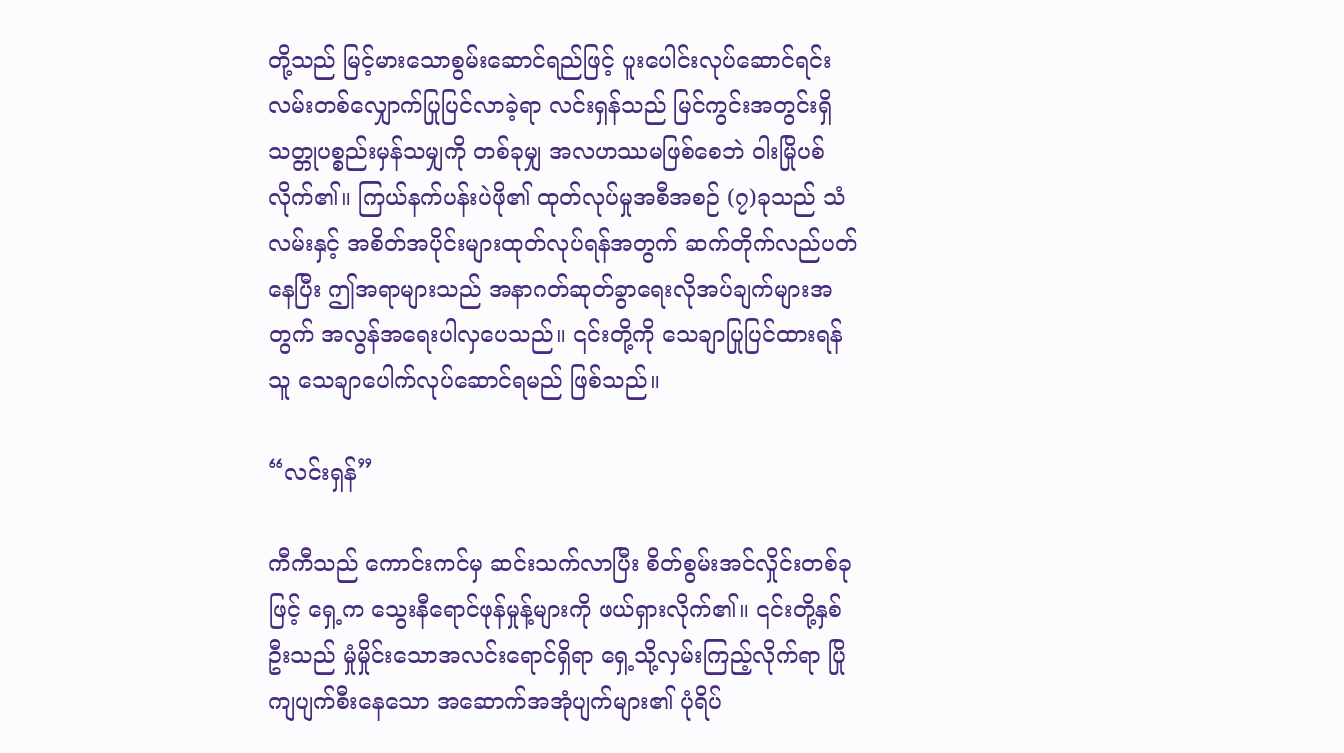တို့သည် မြင့်မားသောစွမ်းဆောင်ရည်ဖြင့် ပူးပေါင်းလုပ်ဆောင်ရင်း လမ်းတစ်လျှောက်ပြုပြင်လာခဲ့ရာ လင်းရှန်သည် မြင်ကွင်းအတွင်းရှိ သတ္တုပစ္စည်းမှန်သမျှကို တစ်ခုမျှ အလဟဿမဖြစ်စေဘဲ ဝါးမြိုပစ်လိုက်၏။ ကြယ်နက်ပန်းပဲဖို၏ ထုတ်လုပ်မှုအစီအစဉ် (၇)ခုသည် သံလမ်းနှင့် အစိတ်အပိုင်းများထုတ်လုပ်ရန်အတွက် ဆက်တိုက်လည်ပတ်နေပြီး ဤအရာများသည် အနာဂတ်ဆုတ်ခွာရေးလိုအပ်ချက်များအတွက် အလွန်အရေးပါလှပေသည်။ ၎င်းတို့ကို သေချာပြုပြင်ထားရန် သူ သေချာပေါက်လုပ်ဆောင်ရမည် ဖြစ်သည်။

“လင်းရှန်”

ကီကီသည် ကောင်းကင်မှ ဆင်းသက်လာပြီး စိတ်စွမ်းအင်လှိုင်းတစ်ခုဖြင့် ရှေ့က သွေးနီရောင်ဖုန်မှုန့်များကို ဖယ်ရှားလိုက်၏။ ၎င်းတို့နှစ်ဦးသည် မှုံမှိုင်းသောအလင်းရောင်ရှိရာ ရှေ့သို့လှမ်းကြည့်လိုက်ရာ ပြိုကျပျက်စီးနေသော အဆောက်အအုံပျက်များ၏ ပုံရိပ်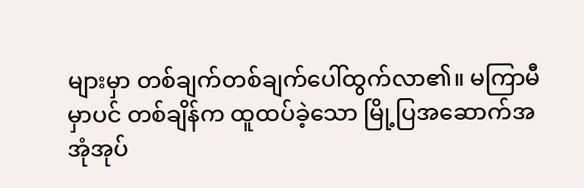များမှာ တစ်ချက်တစ်ချက်ပေါ်ထွက်လာ၏။ မကြာမီမှာပင် တစ်ချိန်က ထူထပ်ခဲ့သော မြို့ပြအဆောက်အအုံအုပ်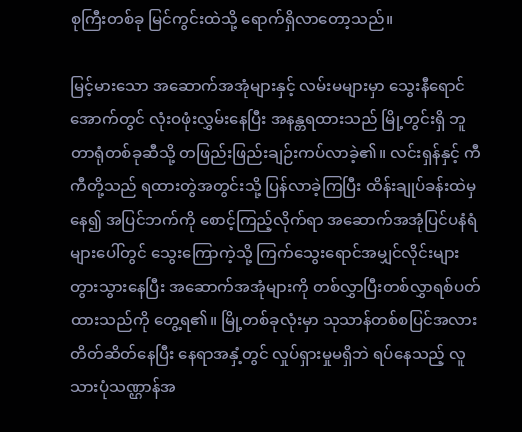စုကြီးတစ်ခု မြင်ကွင်းထဲသို့ ရောက်ရှိလာတော့သည်။

မြင့်မားသော အဆောက်အအုံများနှင့် လမ်းမများမှာ သွေးနီရောင်အောက်တွင် လုံးဝဖုံးလွှမ်းနေပြီး အနန္တရထားသည် မြို့တွင်းရှိ ဘူတာရုံတစ်ခုဆီသို့ တဖြည်းဖြည်းချဉ်းကပ်လာခဲ့၏။ လင်းရှန်နှင့် ကီကီတို့သည် ရထားတွဲအတွင်းသို့ ပြန်လာခဲ့ကြပြီး ထိန်းချုပ်ခန်းထဲမှနေ၍ အပြင်ဘက်ကို စောင့်ကြည့်လိုက်ရာ အဆောက်အအုံပြင်ပနံရံများပေါ်တွင် သွေးကြောကဲ့သို့ ကြက်သွေးရောင်အမျှင်လိုင်းများ တွားသွားနေပြီး အဆောက်အအုံများကို တစ်လွှာပြီးတစ်လွှာရစ်ပတ်ထားသည်ကို တွေ့ရ၏။ မြို့တစ်ခုလုံးမှာ သုသာန်တစ်စပြင်အလားတိတ်ဆိတ်နေပြီး နေရာအနှံ့တွင် လှုပ်ရှားမှုမရှိဘဲ ရပ်နေသည့် လူသားပုံသဏ္ဌာန်အ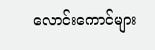လောင်းကောင်များ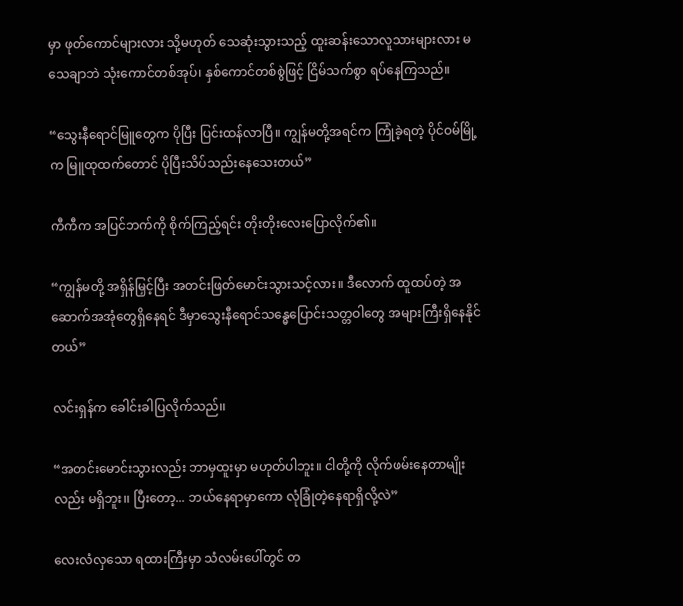မှာ ဖုတ်ကောင်များလား သို့မဟုတ် သေဆုံးသွားသည့် ထူးဆန်းသောလူသားများလား မသေချာဘဲ သုံးကောင်တစ်အုပ်၊ နှစ်ကောင်တစ်စွဲဖြင့် ငြိမ်သက်စွာ ရပ်နေကြသည်။

“သွေးနီရောင်မြူတွေက ပိုပြီး ပြင်းထန်လာပြီ။ ကျွန်မတို့အရင်က ကြုံခဲ့ရတဲ့ ပိုင်ဝမ်မြို့က မြူထုထက်တောင် ပိုပြီးသိပ်သည်းနေသေးတယ်”

ကီကီက အပြင်ဘက်ကို စိုက်ကြည့်ရင်း တိုးတိုးလေးပြောလိုက်၏။

“ကျွန်မတို့ အရှိန်မြှင့်ပြီး အတင်းဖြတ်မောင်းသွားသင့်လား။ ဒီလောက် ထူထပ်တဲ့ အဆောက်အအုံတွေရှိနေရင် ဒီမှာသွေးနီရောင်သန္ဓေပြောင်းသတ္တဝါတွေ အများကြီးရှိနေနိုင်တယ်”

လင်းရှန်က ခေါင်းခါပြလိုက်သည်၊၊

“အတင်းမောင်းသွားလည်း ဘာမှထူးမှာ မဟုတ်ပါဘူး။ ငါတို့ကို လိုက်ဖမ်းနေတာမျိုးလည်း မရှိဘူး၊၊ ပြီးတော့... ဘယ်နေရာမှာကော လုံခြုံတဲ့နေရာရှိလို့လဲ”

လေးလံလှသော ရထားကြီးမှာ သံလမ်းပေါ်တွင် တ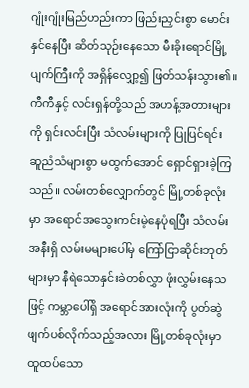ဂျုံးဂျုံးမြည်ဟည်းကာ ဖြည်းညှင်းစွာ မောင်းနှင်နေပြီး ဆိတ်သုဉ်းနေသော မီးခိုးရောင်မြို့ပျက်ကြီးကို အရှိန်လျှော့၍ ဖြတ်သန်းသွား၏။ ကီကီနှင့် လင်းရှန်တို့သည် အဟန့်အတားများကို ရှင်းလင်းပြီး သံလမ်းများကို ပြုပြင်ရင်း ဆူညံသံများစွာ မထွက်အောင် ရှောင်ရှားခဲ့ကြသည်။ လမ်းတစ်လျှောက်တွင် မြို့တစ်ခုလုံးမှာ အရောင်အသွေးကင်းမဲ့နေပုံရပြီး သံလမ်းအနီးရှိ လမ်းမများပေါ်မှ ကြော်ငြာဆိုင်းဘုတ်များမှာ နီရဲသောနှင်းခဲတစ်လွှာ ဖုံးလွှမ်းနေသဖြင့် ကမ္ဘာပေါ်ရှိ အရောင်အားလုံးကို ပွတ်ဆွဲဖျက်ပစ်လိုက်သည့်အလား မြို့တစ်ခုလုံးမှာ ထူထပ်သော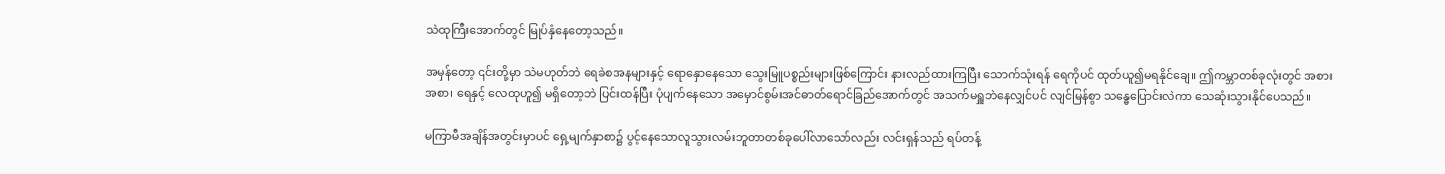သဲထုကြီးအောက်တွင် မြုပ်နှံနေတော့သည်။

အမှန်တော့ ၎င်းတို့မှာ သဲမဟုတ်ဘဲ ရေခဲစအနများနှင့် ရောနှောနေသော သွေးမြူပစ္စည်းများဖြစ်ကြောင်း နားလည်ထားကြပြီး သောက်သုံးရန် ရေကိုပင် ထုတ်ယူ၍မရနိုင်ချေ။ ဤကမ္ဘာတစ်ခုလုံးတွင် အစားအစာ၊ ရေနှင့် လေထုဟူ၍ မရှိတော့ဘဲ ပြင်းထန်ပြီး ပုံပျက်နေသော အမှောင်စွမ်းအင်ဓာတ်ရောင်ခြည်အောက်တွင် အသက်မရှူဘဲနေလျှင်ပင် လျင်မြန်စွာ သန္ဓေပြောင်းလဲကာ သေဆုံးသွားနိုင်ပေသည်။

မကြာမီအချိန်အတွင်းမှာပင် ရှေ့မျက်နှာစာ၌ ပွင့်နေသောလူသွားလမ်းဘူတာတစ်ခုပေါ်လာသော်လည်း လင်းရှန်သည် ရပ်တန့်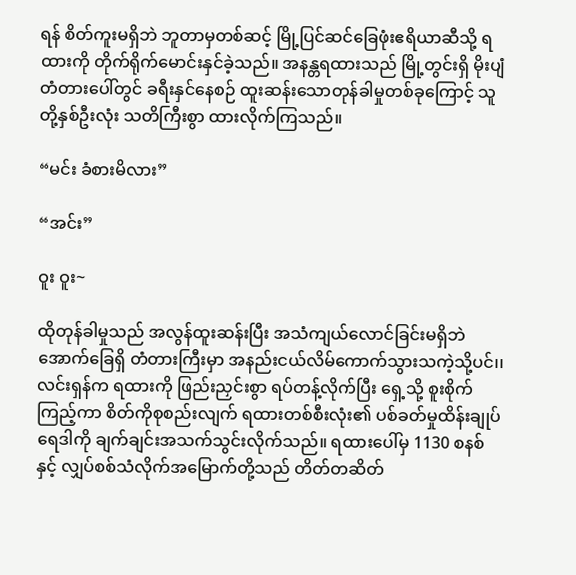ရန် စိတ်ကူးမရှိဘဲ ဘူတာမှတစ်ဆင့် မြို့ပြင်ဆင်ခြေဖုံးဧရိယာဆီသို့ ရထားကို တိုက်ရိုက်မောင်းနှင်ခဲ့သည်။ အနန္တရထားသည် မြို့တွင်းရှိ မိုးပျံတံတားပေါ်တွင် ခရီးနှင်နေစဉ် ထူးဆန်းသောတုန်ခါမှုတစ်ခုကြောင့် သူတို့နှစ်ဦးလုံး သတိကြီးစွာ ထားလိုက်ကြသည်။

“မင်း ခံစားမိလား”

“အင်း”

ဝူး ဝူး~

ထိုတုန်ခါမှုသည် အလွန်ထူးဆန်းပြီး အသံကျယ်လောင်ခြင်းမရှိဘဲ အောက်ခြေရှိ တံတားကြီးမှာ အနည်းငယ်လိမ်ကောက်သွားသကဲ့သို့ပင်၊၊ လင်းရှန်က ရထားကို ဖြည်းညှင်းစွာ ရပ်တန့်လိုက်ပြီး ရှေ့သို့ စူးစိုက်ကြည့်ကာ စိတ်ကိုစုစည်းလျက် ရထားတစ်စီးလုံး၏ ပစ်ခတ်မှုထိန်းချုပ်ရေဒါကို ချက်ချင်းအသက်သွင်းလိုက်သည်။ ရထားပေါ်မှ 1130 စနစ်နှင့် လျှပ်စစ်သံလိုက်အမြောက်တို့သည် တိတ်တဆိတ်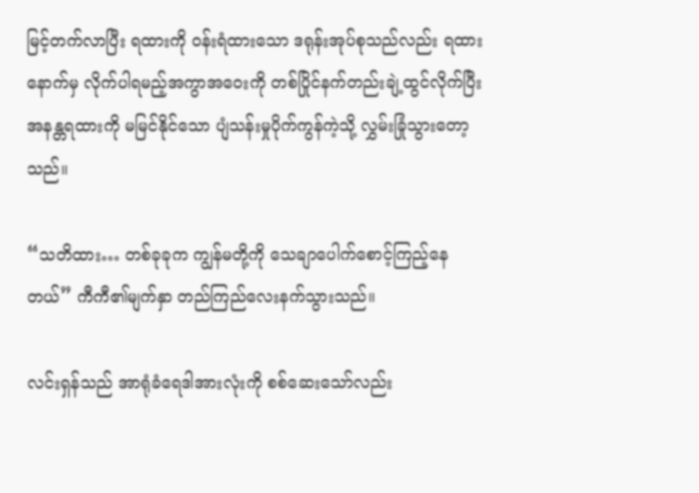မြင့်တက်လာပြီး ရထားကို ဝန်းရံထားသော ဒရုန်းအုပ်စုသည်လည်း ရထားနောက်မှ လိုက်ပါရမည့်အကွာအဝေးကို တစ်ပြိုင်နက်တည်းချဲ့ထွင်လိုက်ပြီး အနန္တရထားကို မမြင်နိုင်သော ပျံသန်းမှုပိုက်ကွန်ကဲ့သို့ လွှမ်းခြုံသွားတော့သည်။

“သတိထား… တစ်ခုခုက ကျွန်မတို့ကို သေချာပေါက်စောင့်ကြည့်နေတယ်” ကီကီ၏မျက်နှာ တည်ကြည်လေးနက်သွားသည်။

လင်းရှန်သည် အာရုံခံရေဒါအားလုံးကို စစ်ဆေးသော်လည်း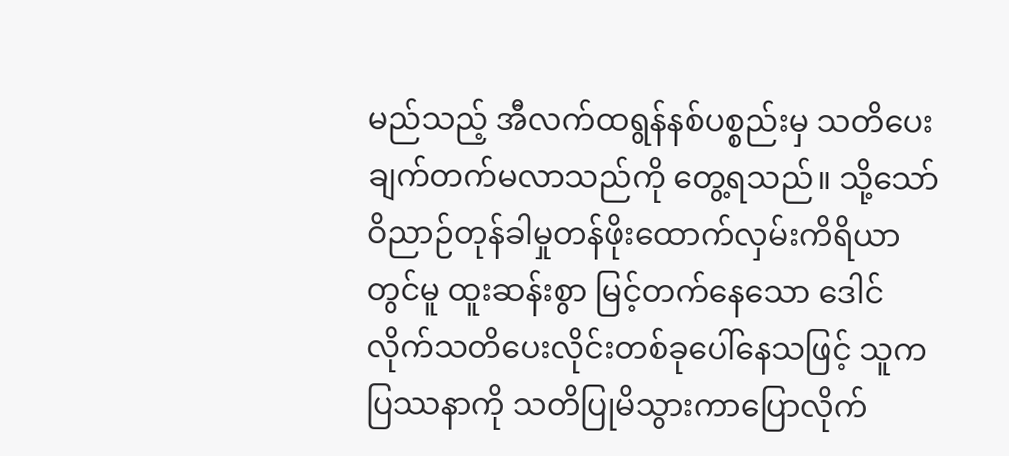မည်သည့် အီလက်ထရွန်နစ်ပစ္စည်းမှ သတိပေးချက်တက်မလာသည်ကို တွေ့ရသည်။ သို့သော် ဝိညာဉ်တုန်ခါမှုတန်ဖိုးထောက်လှမ်းကိရိယာတွင်မူ ထူးဆန်းစွာ မြင့်တက်နေသော ဒေါင်လိုက်သတိပေးလိုင်းတစ်ခုပေါ်နေသဖြင့် သူက ပြဿနာကို သတိပြုမိသွားကာပြောလိုက်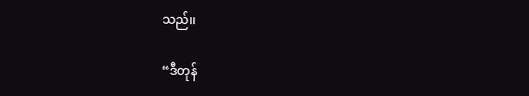သည်၊၊

“ဒီတုန်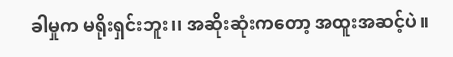ခါမှုက မရိုးရှင်းဘူး၊၊ အဆိုးဆုံးကတော့ အထူးအဆင့်ပဲ။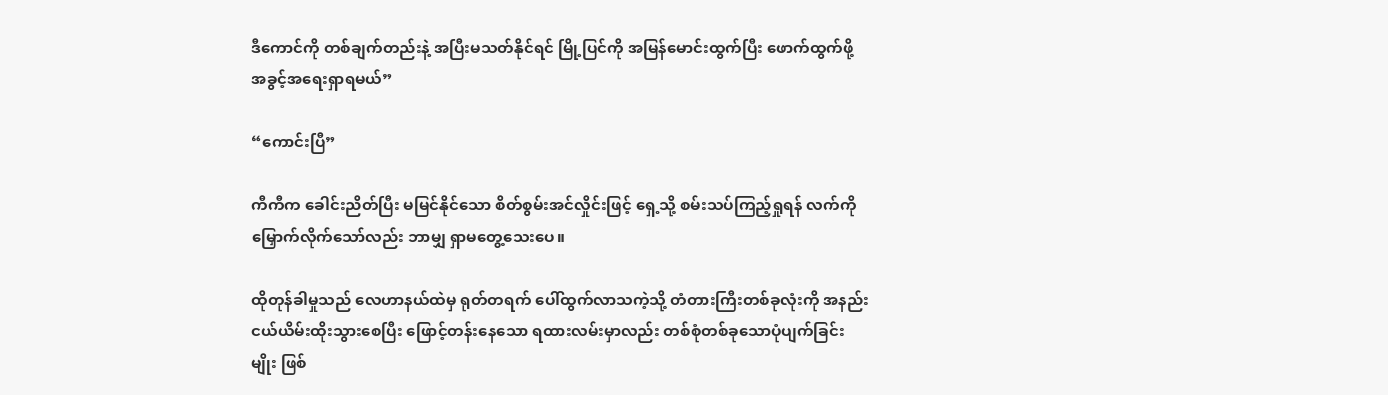ဒီကောင်ကို တစ်ချက်တည်းနဲ့ အပြီးမသတ်နိုင်ရင် မြို့ပြင်ကို အမြန်မောင်းထွက်ပြီး ဖောက်ထွက်ဖို့ အခွင့်အရေးရှာရမယ်”

“ကောင်းပြီ”

ကီကီက ခေါင်းညိတ်ပြီး မမြင်နိုင်သော စိတ်စွမ်းအင်လှိုင်းဖြင့် ရှေ့သို့ စမ်းသပ်ကြည့်ရှုရန် လက်ကို မြှောက်လိုက်သော်လည်း ဘာမျှ ရှာမတွေ့သေးပေ။

ထိုတုန်ခါမှုသည် လေဟာနယ်ထဲမှ ရုတ်တရက် ပေါ်ထွက်လာသကဲ့သို့ တံတားကြီးတစ်ခုလုံးကို အနည်းငယ်ယိမ်းထိုးသွားစေပြီး ဖြောင့်တန်းနေသော ရထားလမ်းမှာလည်း တစ်စုံတစ်ခုသောပုံပျက်ခြင်းမျိုး ဖြစ်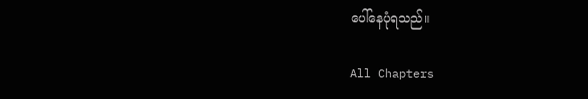ပေါ်နေပုံရသည်။

All Chapters